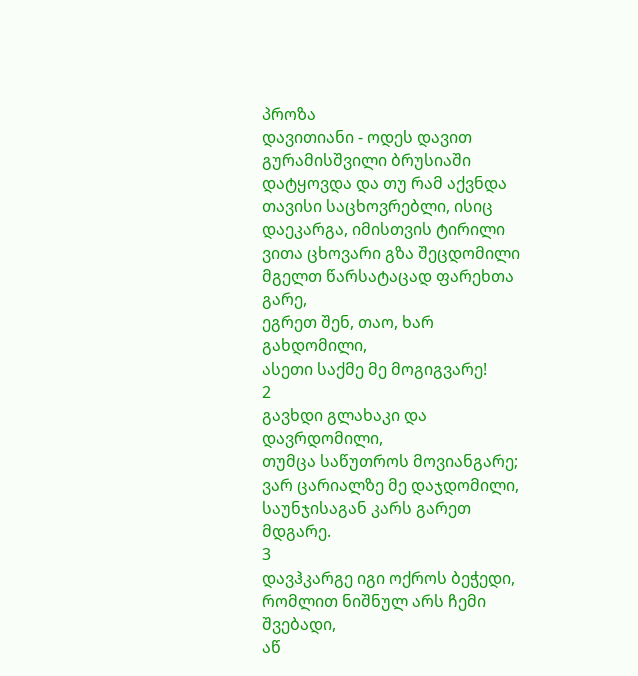პროზა
დავითიანი - ოდეს დავით გურამისშვილი ბრუსიაში დატყოვდა და თუ რამ აქვნდა თავისი საცხოვრებლი, ისიც დაეკარგა, იმისთვის ტირილი
ვითა ცხოვარი გზა შეცდომილი
მგელთ წარსატაცად ფარეხთა გარე,
ეგრეთ შენ, თაო, ხარ გახდომილი,
ასეთი საქმე მე მოგიგვარე!
2
გავხდი გლახაკი და დავრდომილი,
თუმცა საწუთროს მოვიანგარე;
ვარ ცარიალზე მე დაჯდომილი,
საუნჯისაგან კარს გარეთ მდგარე.
3
დავჰკარგე იგი ოქროს ბეჭედი,
რომლით ნიშნულ არს ჩემი შვებადი,
აწ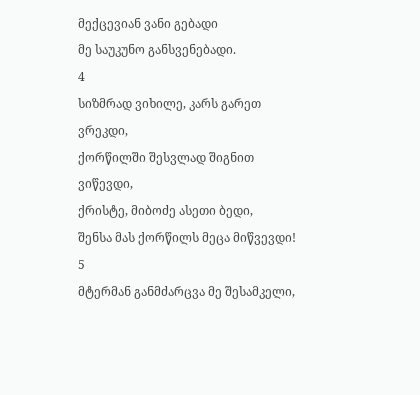მექცევიან ვანი გებადი
მე საუკუნო განსვენებადი.
4
სიზმრად ვიხილე, კარს გარეთ ვრეკდი,
ქორწილში შესვლად შიგნით ვიწევდი,
ქრისტე, მიბოძე ასეთი ბედი,
შენსა მას ქორწილს მეცა მიწვევდი!
5
მტერმან განმძარცვა მე შესამკელი,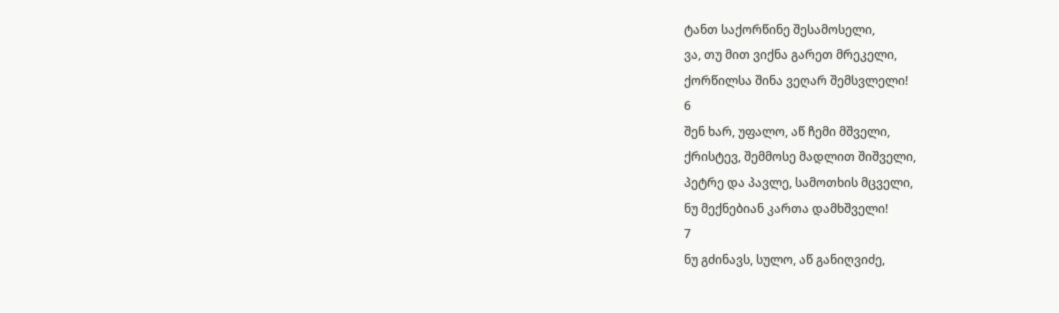ტანთ საქორწინე შესამოსელი,
ვა, თუ მით ვიქნა გარეთ მრეკელი,
ქორწილსა შინა ვეღარ შემსვლელი!
6
შენ ხარ, უფალო, აწ ჩემი მშველი,
ქრისტევ, შემმოსე მადლით შიშველი,
პეტრე და პავლე, სამოთხის მცველი,
ნუ მექნებიან კართა დამხშველი!
7
ნუ გძინავს, სულო, აწ განიღვიძე,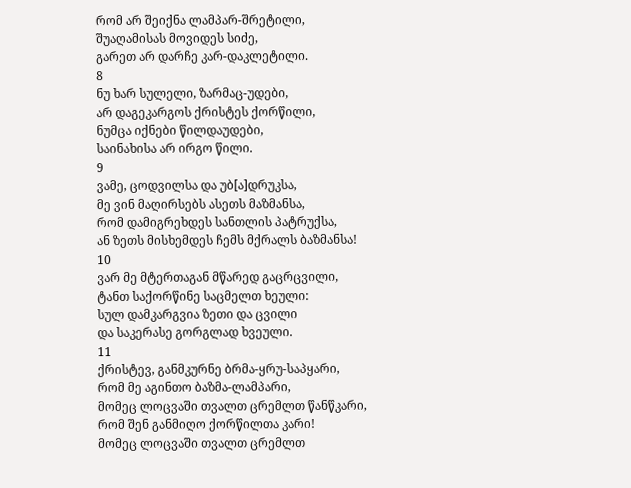რომ არ შეიქნა ლამპარ-შრეტილი,
შუაღამისას მოვიდეს სიძე,
გარეთ არ დარჩე კარ-დაკლეტილი.
8
ნუ ხარ სულელი, ზარმაც-უდები,
არ დაგეკარგოს ქრისტეს ქორწილი,
ნუმცა იქნები წილდაუდები,
საინახისა არ ირგო წილი.
9
ვამე, ცოდვილსა და უბ[ა]დრუკსა,
მე ვინ მაღირსებს ასეთს მაზმანსა,
რომ დამიგრეხდეს სანთლის პატრუქსა,
ან ზეთს მისხემდეს ჩემს მქრალს ბაზმანსა!
10
ვარ მე მტერთაგან მწარედ გაცრცვილი,
ტანთ საქორწინე საცმელთ ხეული:
სულ დამკარგვია ზეთი და ცვილი
და საკერასე გორგლად ხვეული.
11
ქრისტევ, განმკურნე ბრმა-ყრუ-საპყარი,
რომ მე აგინთო ბაზმა-ლამპარი,
მომეც ლოცვაში თვალთ ცრემლთ წანწკარი,
რომ შენ განმიღო ქორწილთა კარი!
მომეც ლოცვაში თვალთ ცრემლთ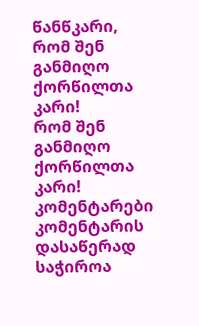წანწკარი,
რომ შენ განმიღო ქორწილთა კარი!
რომ შენ განმიღო ქორწილთა კარი!
კომენტარები
კომენტარის დასაწერად საჭიროა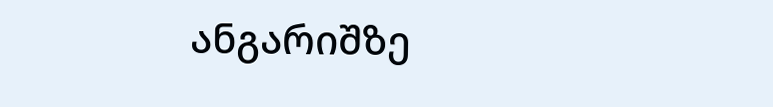ანგარიშზე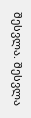შესვლა. შესვლა